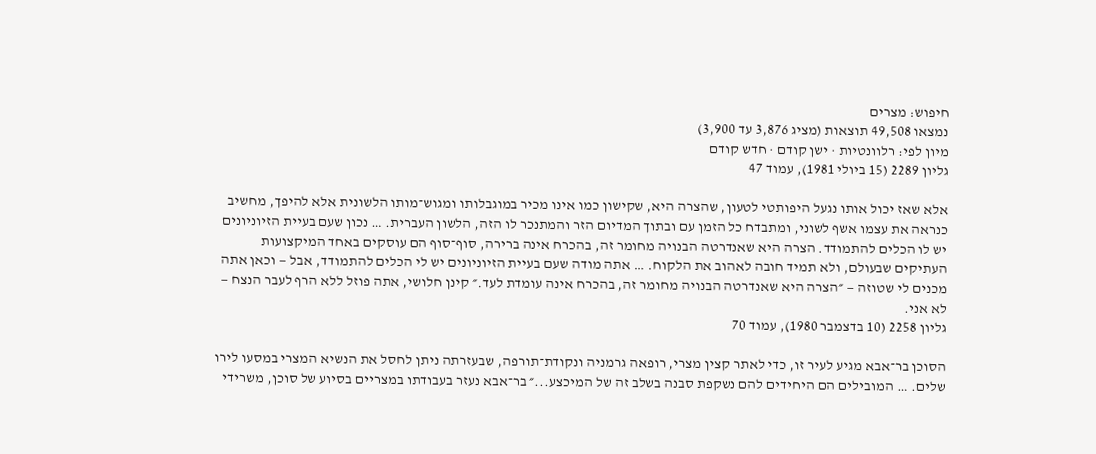חיפוש: מצרים
נמצאו 49,508 תוצאות (מציג 3,876 עד 3,900)
מיון לפי: רלוונטיות · ישן קודם · חדש קודם
גליון 2289 (15 ביולי 1981), עמוד 47

אלא שאז יכול אותו נגעל היפותטי לטעון, שהצרה היא, שקישון כמו אינו מכיר במוגבלותו ומגוש־מותו הלשונית אלא להיפך, מחשיב כנראה את עצמו אשף לשוני, ומתבדח כל הזמן עם ובתוך המדיום הזר והמתנכר לו הזה, הלשון העברית. … נכון שעם בעיית הזיוניונים יש לו הכלים להתמודד. הצרה היא שאנדרטה הבנויה מחומר זה, בהכרח אינה ברירה, סוף־סוף הם עוסקים באחד המיקצועות העתיקים שבעולם, ולא תמיד חובה לאהוב את הלקוח. … אתה מודה שעם בעיית הזיוניונים יש לי הכלים להתמודד, אבל — וכאן אתה מכנים לי שטוזה — ״הצרה היא שאנדרטה הבנויה מחומר זה, בהכרח אינה עומדת לעד.״ קינן חלושי, אתה פוזל ללא הרף לעבר הנצח — לא אני.
גליון 2258 (10 בדצמבר 1980), עמוד 70

הסוכן בר־אבא מגיע לעיר זו, כדי לאתר קצין מצרי, רופאה גרמניה ונקודת־תורפה, שבעזרתה ניתן לחסל את הנשיא המצרי במסעו לירו שלים. … המובילים הם היחידים להם נשקפת סבנה בשלב זה של המיכצע...״ בר־אבא נעזר בעבודתו במצריים בסיוע של סוכן, משרידי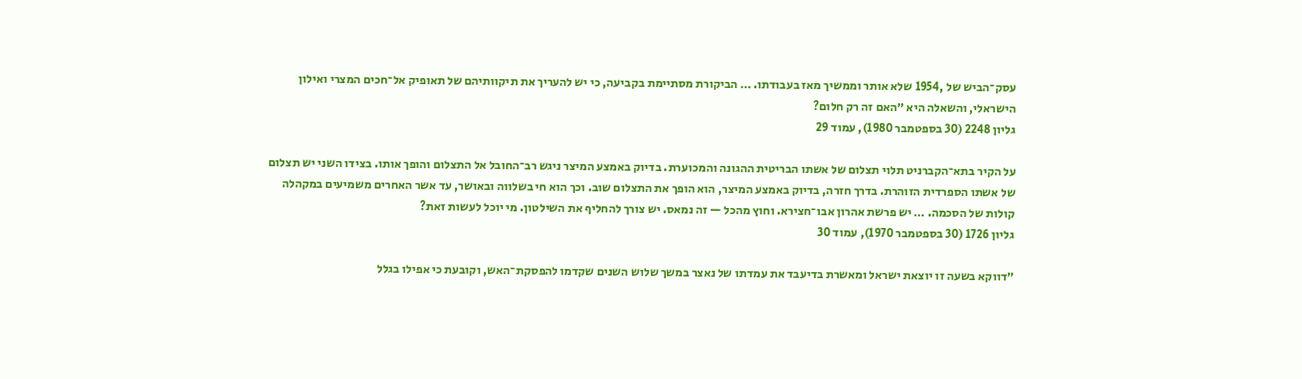עסק־הביש של ,1954 שלא אותר וממשיך מאז בעבודתו. … הביקורת מסתיימת בקביעה, כי יש להעריך את תיקוותיהם של תאופיק אל־חכים המצרי ואילון הישראלי, והשאלה היא ״האם זה רק חלום?
גליון 2248 (30 בספטמבר 1980), עמוד 29

על הקיר בתא־הקברניט תלוי תצלום של אשתו הבריטית ההגונה והמכוערת. בדיוק באמצע המיצר ניגש רב־החובל אל התצלום והופך אותו. בצידו השני יש תצלום של אשתו הספרדית הזוהרת. בדרך חזרה, בדיוק באמצע המיצר, הוא הופך את התצלום שוב. וכך הוא חי בשלווה ובאושר, עד אשר האחרים משמיעים במקהלה קולות של הסכמה. … יש פרשת אהרון אבו־חצירא. וחוץ מהכל — זה נמאס. יש צורך להחליף את השילטון. מי יוכל לעשות זאת?
גליון 1726 (30 בספטמבר 1970), עמוד 30

״דווקא בשעה זו יוצאת ישראל ומאשרת בדיעבד את עמדתו של נאצר במשך שלוש השנים שקדמו להפסקת־האש, וקובעת כי אפילו בגלל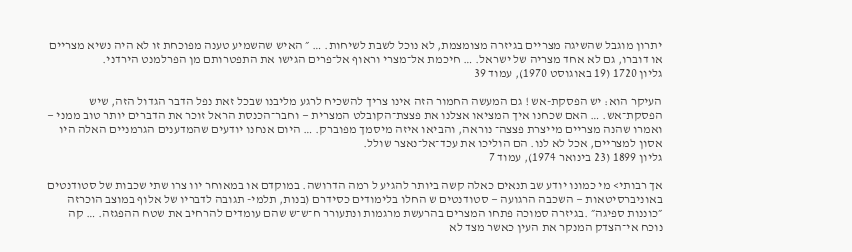יתרון מוגבל שהשיגה מצריים בגיזרה מצומצמת, לא נוכל לשבת לשיחות. … ״ האיש שהשמיע טענה מפוכחת זו לא היה נשיא מצריים או דוברו, גם לא אחד מצריה של ישראל. … חיכמת אל־מצרי וראוף אל־פרים הגישו את התפטרותם מן הפרלמנט הירדני.
גליון 1720 (19 באוגוסט 1970), עמוד 39

העיקר הוא: יש הפסקת-אש ! גם המעשה החמור הזה אינו צריך להשכיח לרגע מליבנו שבכל זאת נפל הדבר הגדול הזה, שיש הפסקת־אש. … האם שכחנו איך המציאו אצלנו את פצצת־הקובלט המצרית — וחבר־הכנסת הראל זוכר את הדברים יותר טוב ממני — ואמרו שהנה מצריים מייצרת פצצה־ נוראה, והביאו איזה מיסמך מפוברק. … היום אנחנו יודעים שהמדענים הגרמניים האלה היו אסון למצריים, אכל לא לנו. הם הוליכו את עכד־אל־נאצר שולל.
גליון 1899 (23 בינואר 1974), עמוד 7

אך רבותי> מי כמונו יודע שב תנאים כאלה קשה ביותר להגיע ל רמה הדרושה. במוקדם או במאוחר יוו צרו שתי שכבות של סטודנטים באוניברסיטאות — השכבה הרגועה — סטודנטים ש החלו בלימודים כסידרם (בנות, תלמי- תגובה לדבריו של אלוף במוצב הוכרזה ״כוננות ספיגה״ .בגיזרה סמוכה פתחו המצרים בהרעשת מרגמות ונתעורר ח־ש־ש שהם עומדים להרחיב את שטח ההפגזה. … קה נוכח אי־הצדק המנקר את העין כאשר מצד לא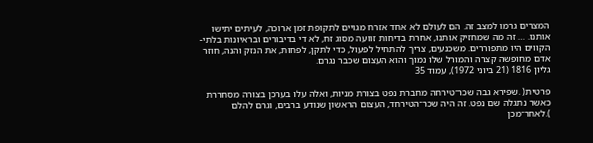המצרים גרמו למצב זה. הם לעולם לא אחד אזרח מגויים לתקופת זמן ארוכה, לעיתים יתישו אותנו. … זה מה שמחזיק אותנו, אחרת בדיחות זוועה מסוג זח, לא די בדיבורים ובראיונות בלתי- הקווים היו מתפוררים. משכנעים, צריך להתחיל לפעול, כדי לתקן, לפחות, את הנזק והנה, חוזר אדם מחופשה קצרה והמורל שלו נמוך והוא העצום שכבר נגרם.
גליון 1816 (21 ביוני 1972), עמוד 35

פרטית( .שפירא גבה שכר־טירחה מחברת נפט בצורת מניות, ואלה עלו בערכן בצורה מסחררת כאשר נתגלה שם נפט. זה היה שכר־הטירחד, העצום הראשון שנודע ברבים, וגרם להלם ).לאחר־מכן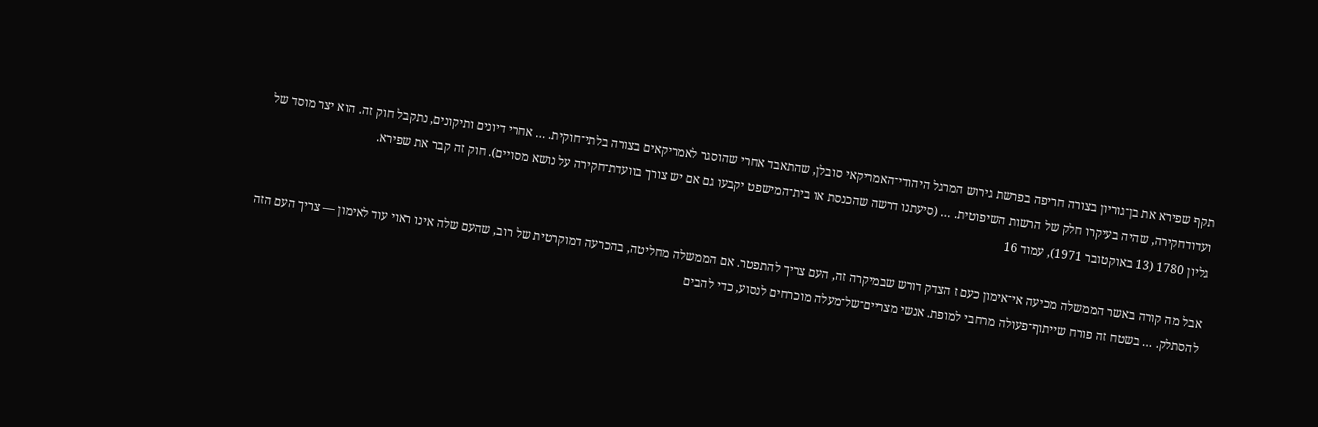תקף שפירא את בן־גוריון בצורה חריפה בפרשת גירוש המרגל היהודי־האמריקאי סובלן, שהתאבד אחרי שהוסגר לאמריקאים בצורה בלתי־חוקית. … אחרי דיונים ותיקונים, נתקבל חוק זה. הוא יצר מוסד של ועדודחקירה, שהיה בעיקרו חלק של הרשות השיפוטית. … (סיעתנו דרשה שהכנסת או בית־המישפט יקבעו גם אם יש צורך בוועדת־חקירה על נושא מסויים). חוק זה קבר את שפירא.
גליון 1780 (13 באוקטובר 1971), עמוד 16

אבל מה קורה באשר הממשלה מכיעה אי־אימון כעם ז הצדק דורש שבמיקרה זה, העם צריך להתפטר. אם הממשלה מחליטה, בהכרעה דמוקרטית של רוב, שהעם שלה אינו ראוי עוד לאימון — צריך העם הזה להסתלק. … בשטח זה פורח שייתוף־פעולה מרחבי למופת. אנשי מצריים־של־מעלה מוכרחים לנסוע, כדי להבים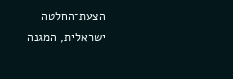הצעת־החלטה ישראלית, המגנה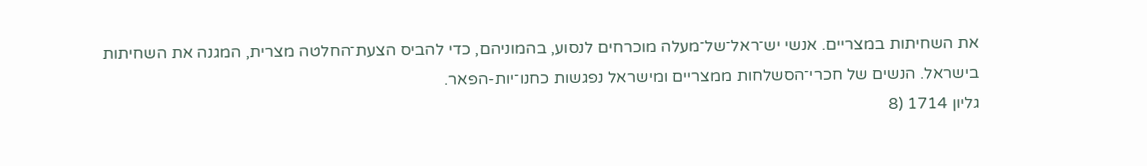את השחיתות במצריים. אנשי יש־ראל־של־מעלה מוכרחים לנסוע, בהמוניהם, כדי להביס הצעת־החלטה מצרית, המגנה את השחיתות בישראל. הנשים של חכרי־הסשלחות ממצריים ומישראל נפגשות כחנו־יות-הפאר.
גליון 1714 (8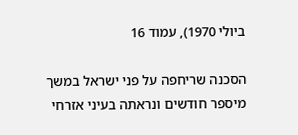ביולי 1970), עמוד 16

הסכנה שריחפה על פני ישראל במשך מיספר חודשים ונראתה בעיני אזרחי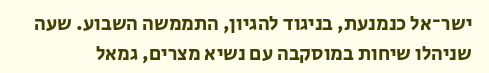ישר־אל כנמנעת, בניגוד להגיון, התממשה השבוע. שעה שניהלו שיחות במוסקבה עם נשיא מצרים, גמאל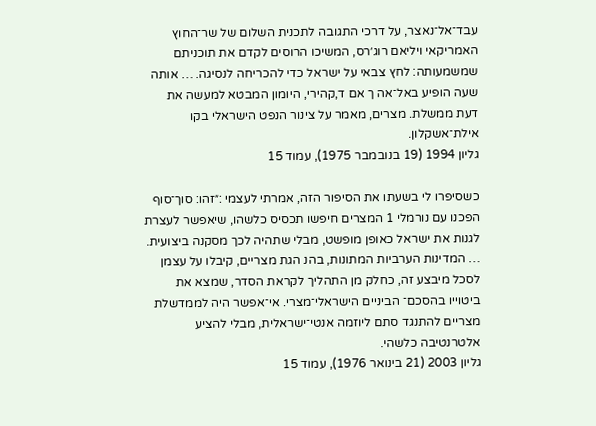עבד־אל־נאצר, על דרכי התגובה לתכנית השלום של שר־החוץ האמריקאי ויליאם רוג׳רס, המשיכו הרוסים לקדם את תוכניתם שמשמעותה: לחץ צבאי על ישראל כדי להכריחה לנסיגה. … אותה שעה הופיע באל־אה ך אם ד,קהירי, היומון המבטא למעשה את דעת ממשלת. מצרים, מאמר על צינור הנפט הישראלי בקו אילת־אשקלון.
גליון 1994 (19 בנובמבר 1975), עמוד 15

כשסיפרו לי בשעתו את הסיפור הזה, אמרתי לעצמי :״זהו: סוך־סוף הפכנו עם נורמלי 1 המצרים חיפשו תכסיס כלשהו, שיאפשר לעצרת לגנות את ישראל כאופן מופשט, מבלי שתהיה לכך מסקנה ביצועית. … המדינות הערביות המתונות, בהנ הגת מצריים, קיבלו על עצמן לסכל מיבצע זה, כחלק מן התהליך לקראת הסדר, שמצא את ביטוייו בהסכם־ הביניים הישראלי־מצרי. אי־אפשר היה לממדשלת מצריים להתנגד סתם ליוזמה אנטי־ישראלית, מבלי להציע אלטרנטיבה כלשהי.
גליון 2003 (21 בינואר 1976), עמוד 15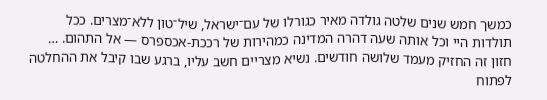כמשך חמש שנים שלטה גולדה מאיר כגורלו של עם־ישראל, שיל־טון ללא־מצרים. ככל תולדות היי וכל אותה שעה דהרה המדינה כמהירות של רככת-אכספרס — אל התהום. … חזון זה החזיק מעמד שלושה חודשים. נשיא מצריים חשב עליו, ברגע שבו קיבל את ההחלטה לפתוח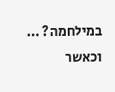במילחמה? … וכאשר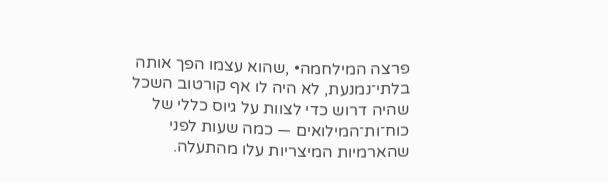פרצה המילחמה• ,שהוא עצמו הפך אותה בלתי־נמנעת, לא היה לו אף קורטוב השכל שהיה דרוש כדי לצוות על גיוס כללי של כוח־ות־המילואים — כמה שעות לפני שהארמיות המיצריות עלו מהתעלה.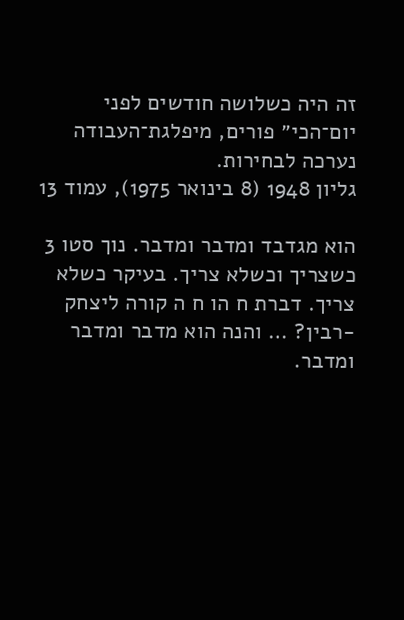זה היה כשלושה חודשים לפני יום־הכי״ פורים, מיפלגת־העבודה נערכה לבחירות.
גליון 1948 (8 בינואר 1975), עמוד 13

הוא מגדבד ומדבר ומדבר. נוך סטו 3 כשצריך וכשלא צריך. בעיקר כשלא צריך. דברת ח הו ח ה קורה ליצחק -רבין? … והנה הוא מדבר ומדבר ומדבר.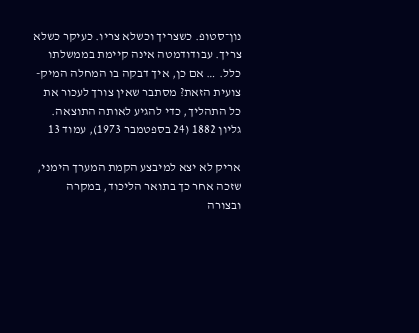נון־סטופ. כשצריך וכשלא צריו. כעיקר כשלא צריך. עבודודמטה אינה קיימת בממשלתו כלל. … אם כן, איך דבקה בו המחלה המיק- צועית הזאת? מסתבר שאין צורך לעכור את כל התהליך, כדי להגיע לאותה התוצאה.
גליון 1882 (24 בספטמבר 1973), עמוד 13

אריק לא יצא למיבצע הקמת המערך הימני, שזכה אחר כך בתואר הליכוד, במקרה ובצורה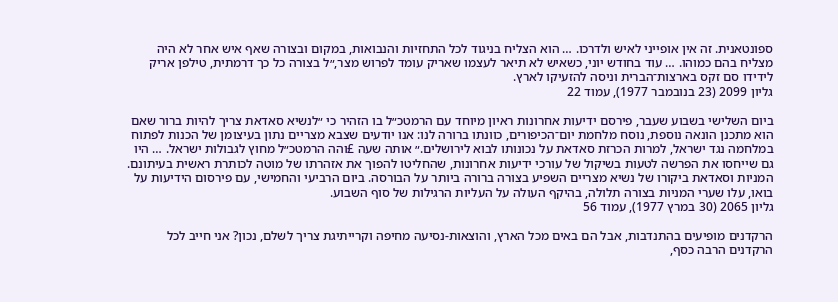ספונטאנית. זה אין אופייני לאיש ולדרכו. … הוא הצליח בניגוד לכל התחזיות והנבואות, במקום ובצורה שאף איש אחר לא היה מצליח בהם כמוהו. … עוד בחודש יוני, כשאיש לא תיאר לעצמו שאריק עומד לפרוש מצר,״ל בצורה כל כך דרמתית, טילפן אריק לידידו סם זקס בארצות־הברית וניסה להזעיקו לארץ.
גליון 2099 (23 בנובמבר 1977), עמוד 22

ביום השלישי בשבוע שעבר, פירסם ידיעות אחרונות ראיון מיוחד עם הרמטכ״ל בו הזהיר כי ״לנשיא סאדאת צריך להיות ברור שאם הוא מתכנן הונאה נוספת, נוסח מלחמת יום־הכיפורים, כוונתו ברורה לנו: אנו יודעים שצבא מצריים נתון בעיצומן של הכנות לפתוח במלחמה נגד ישראל, למרות הכרזת סאדאת על נכונותו לבוא לירושלים.״ אותה שעה £והה הרמטכ״ל מחוץ לגבולות ישראל. … היו גם שייחסו את הפרשה לטעות בשיקול של עורכי ידיעות אחרונות, שהחליטו להפוך את אזהרתו של מוטה לכותרת ראשית בעיתונם. המניות וסאדאת ביקורו של נשיא מצריים השפיע בצורה ברורה ביותר על הבורסה. ביום הרביעי והחמישי, עם פירסום הידיעות על בואו, עלו שערי המניות בצורה תלולה, בהיקף העולה על העליות הרגילות של סוף השבוע.
גליון 2065 (30 במרץ 1977), עמוד 56

הרקדנים מופיעים בהתנדבות, אבל הם באים מכל הארץ, והוצאות-נסיעה מחיפה וקרייתיגת צריך לשלם, נכון? אני חייב לכל הרקדנים הרבה כסף,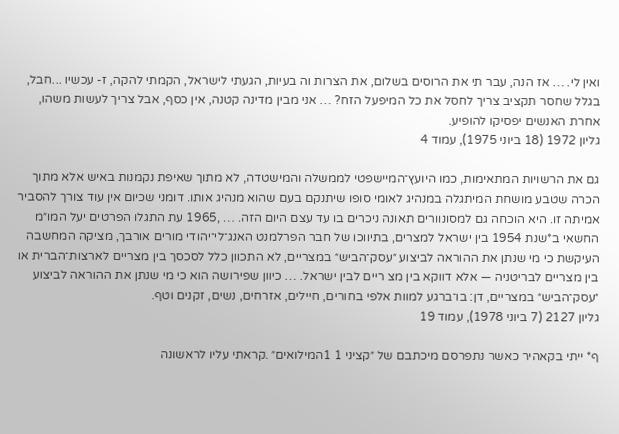ואין לי. … אז הנה, עבר תי את הרוסים בשלום, את הצרות וה בעיות, הגעתי לישראל, הקמתי להקה, ז- עכשיו ...חבל, בגלל שחסר תקציב צריך לחסל את כל המיפעל הזח? … אני מבין מדינה קטנה, אין כסף, אבל צריך לעשות משהו, אחרת האנשים יפסיקו להופיע.
גליון 1972 (18 ביוני 1975), עמוד 4

גם את הרשויות המתאימות, כמו היועץ־המיישפטי לממשלה והמישטדה, לא מתוך שאיפת נקמנות באיש אלא מתוך הכרה שטבע מושחת המיתגלה במנהיג לאומי סופו שיתנקם בעם שהוא מנהיג אותו. דומני שכיום אין עוד צורך להסביר אמיתה זו. היא הוכחה גם למסונוורים תאונה ניכרים בו עד עצם היום הזה. … ,1965 עת התגלו הפרטים יעל המו״מ החשאי ב*שנת 1954 בין ישראל למצרים, בתיווכו של חבר הפרלמנט האנג־לי־יהודי מורים אורבך, מציקה המחשבה העיקשת כי מי שנתן את ההוראה לביצוע ״עסק־הביש״ במצריים, לא התכוון כלל לסכסך בין מצריים לארצות־הברית או בין מצריים לבריטניה — אלא דווקא בין מצ ריים לבין ישראל. … כיוון שפירושה הוא כי מי שנתן את ההוראה לביצוע ״עסק־הביש״ במצריים, דן: בו־ברגע למוות אלפי בחורים, חיילים, אזרחים, נשים, זקנים וטף.
גליון 2127 (7 ביוני 1978), עמוד 19

ף* ייתי בקאהיר כאשר נתפרסם מיכתבם של ״קציני 1 1המילואים״ .קראתי עליו לראשונה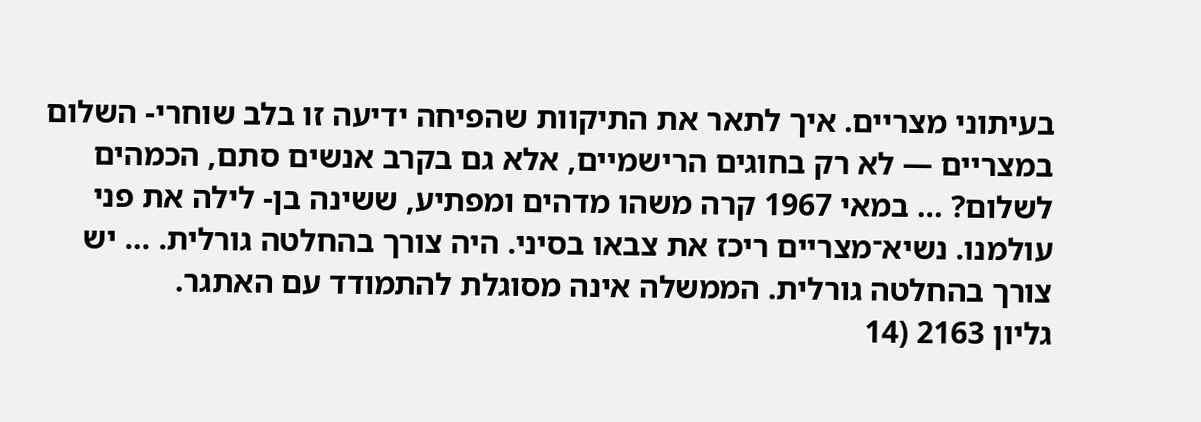בעיתוני מצריים. איך לתאר את התיקוות שהפיחה ידיעה זו בלב שוחרי- השלום במצריים — לא רק בחוגים הרישמיים, אלא גם בקרב אנשים סתם, הכמהים לשלום? … במאי 1967 קרה משהו מדהים ומפתיע, ששינה בן- לילה את פני עולמנו. נשיא־מצריים ריכז את צבאו בסיני. היה צורך בהחלטה גורלית. … יש צורך בהחלטה גורלית. הממשלה אינה מסוגלת להתמודד עם האתגר.
גליון 2163 (14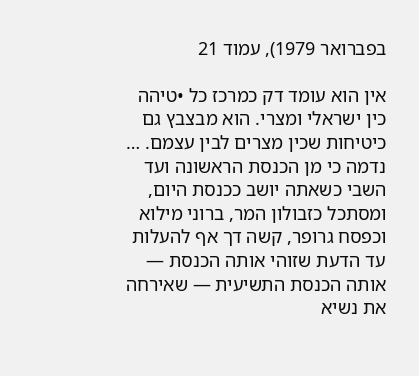בפברואר 1979), עמוד 21

אין הוא עומד דק כמרכז כל •טיהה כין ישראלי ומצרי. הוא מבצבץ גם כיטיחות שכין מצרים לבין עצמם. … נדמה כי מן הכנסת הראשונה ועד השבי כשאתה יושב ככנסת היום, ומסתכל כזבולון המר, ברוני מילוא וכפסח גרופר, קשה דך אף להעלות עד הדעת שזוהי אותה הכנסת — אותה הכנסת התשיעית — שאירחה את נשיא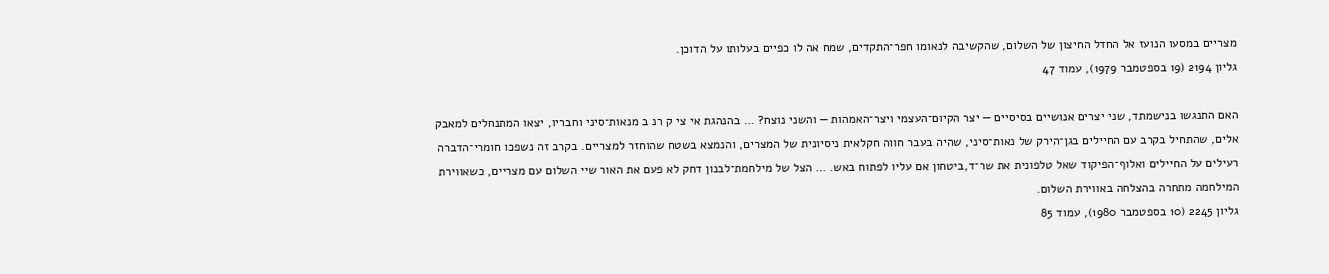מצריים במסעו הנועז אל החדל החיצון של השלום, שהקשיבה לנאומו חפר־התקדים, שמח אה לו כפיים בעלותו על הדוכן.
גליון 2194 (19 בספטמבר 1979), עמוד 47

האם התנגשו בנישמתד, שני יצרים אנושיים בסיסיים — יצר הקיום־העצמי ויצר־האמהות — והשני נוצח? … בהנהגת אי צי ק רנ ב מנאות־סיני וחבריו, יצאו המתנחלים למאבק אלים, שהתחיל בקרב עם החיילים בגן־הירק של נאות־סיני, שהיה בעבר חווה חקלאית ניסיונית של המצרים, והנמצא בשטח שהוחזר למצריים. בקרב זה נשפכו חומרי־הדברה רעילים על החיילים ואלוף־הפיקוד שאל טלפונית את שר־ד,ביטחון אם עליו לפתוח באש. … הצל של מילחמת־לבנון דחק לא פעם את האור שיי השלום עם מצריים, כשאווירת המילחמה מתחרה בהצלחה באווירת השלום.
גליון 2245 (10 בספטמבר 1980), עמוד 85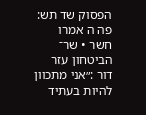הפסוק שד תש: פה ה אמרו חשר • שר־ הביטחון עזר דור :״אני מתכוון להיות בעתיד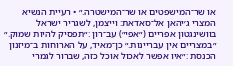או שר־המישפטים או שר־המישטרה.״ • רעיית הנשיא המצרי ג׳יהאן אל־סאדאת: וייצמן, לשגריר ישראל בוושינגטון אפריים (״אפי״) עב־רון :״תפסיק להיות שמוק.״ ״במצריים אין עבריינות.״ כן־מאיד, על הארוחות ב־מיזנון הכנסת :״איו אפשר לאכול אוכל כזה, שברור לגמרי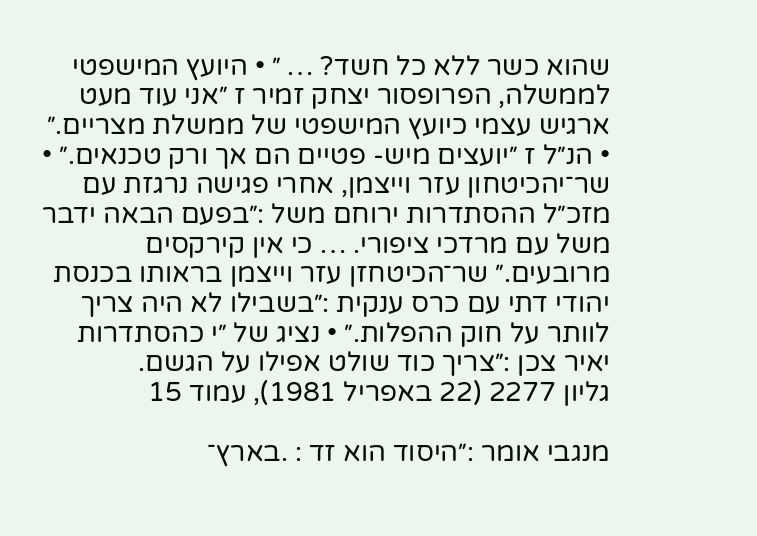שהוא כשר ללא כל חשד? … ״ • היועץ המישפטי לממשלה, הפרופסור יצחק זמיר ז ״אני עוד מעט ארגיש עצמי כיועץ המישפטי של ממשלת מצריים.״ • הנ״ל ז ״יועצים מיש- פטיים הם אך ורק טכנאים.״ • שר־יהכיטחון עזר וייצמן, אחרי פגישה נרגזת עם מזכ״ל ההסתדרות ירוחם משל :״בפעם הבאה ידבר משל עם מרדכי ציפורי. … כי אין קירקסים מרובעים.״ שר־הכיטחזן עזר וייצמן בראותו בכנסת יהודי דתי עם כרס ענקית :״בשבילו לא היה צריך לוותר על חוק ההפלות.״ • נציג של ״י כהסתדרות יאיר צכן :״צריך כוד שולט אפילו על הגשם.
גליון 2277 (22 באפריל 1981), עמוד 15

מנגבי אומר :״היסוד הוא זד : .בארץ־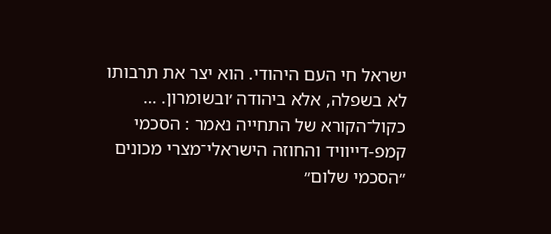ישראל חי העם היהודי. הוא יצר את תרבותו לא בשפלה, אלא ביהודה ׳ובשומרון. … כקול־הקורא של התחייה נאמר : הסכמי קמפ-דייוויד והחוזה הישראלי־מצרי מכונים ״הסכמי שלום״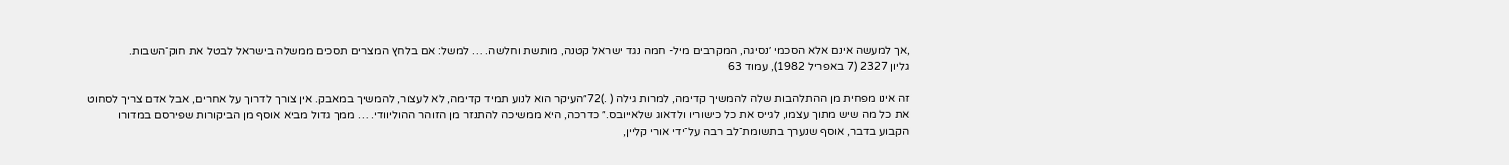,אך למעשה אינם אלא הסכמי ׳נסיגה, המקרבים מיל- חמה נגד ישראל קטנה, מותשת וחלשה. … למשל: אם בלחץ המצרים תסכים ממשלה בישראל לבטל את חוק־השבות.
גליון 2327 (7 באפריל 1982), עמוד 63

זה אינו מפחית מן ההתלהבות שלה להמשיך קדימה, למרות גילה ( .)72״העיקר הוא לנוע תמיד קדימה, לא לעצור, להמשיך במאבק. אין צורך לדרוך על אחרים, אבל אדם צריך לסחוט את כל מה שיש מתוך עצמו, לגייס את כל כישוריו ולדאוג שלאייובס.״ כדרכה, היא ממשיכה להתנזר מן הזוהר ההוליוודי. … ממך גדול מביא אוסף מן הביקורות שפירסם במדורו הקבוע בדבר, אוסף שנערך בתשומת־לב רבה על־ידי אורי קליין,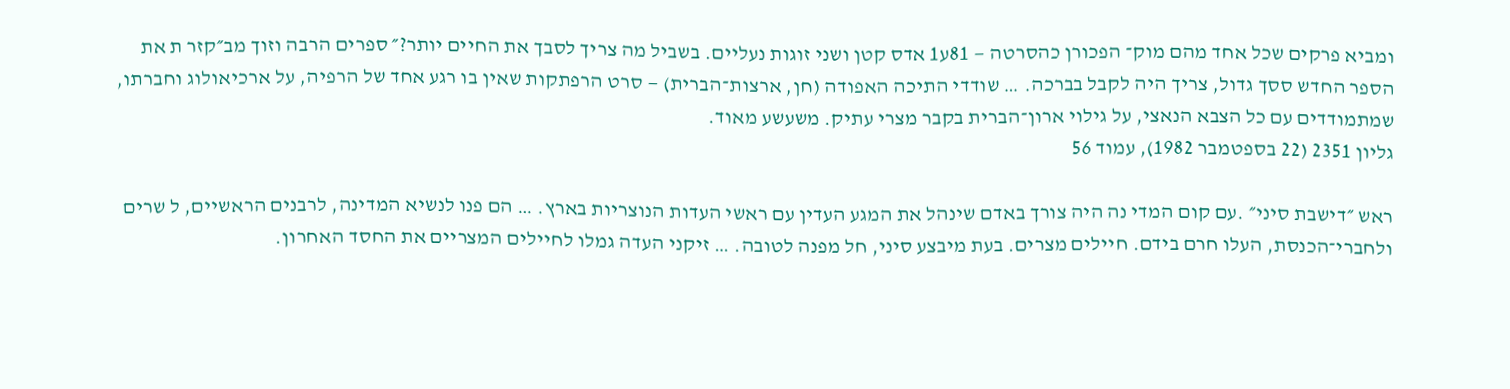ומביא פרקים שכל אחד מהם מוק־ הפכורן כהסרטה — 81ע1 אדס קטן ושני זוגות נעליים. בשביל מה צריך לסבך את החיים יותר?״ ספרים הרבה וזוך מב״קזר ת את הספר החדש ססך גדול, צריך היה לקבל בברכה. … שודדי התיכה האפודה (חן, ארצות־הברית) — סרט הרפתקות שאין בו רגע אחד של הרפיה, על ארכיאולוג וחברתו, שמתמודדים עם כל הצבא הנאצי, על גילוי ארון־הברית בקבר מצרי עתיק. משעשע מאוד.
גליון 2351 (22 בספטמבר 1982), עמוד 56

ראש ״דישבת סיני״ .עם קום המדי נה היה צורך באדם שינהל את המגע העדין עם ראשי העדות הנוצריות בארץ. … הם פנו לנשיא המדינה, לרבנים הראשיים, ל שרים ולחברי־הכנסת, העלו חרם בידם. חיילים מצרים. בעת מיבצע סיני, חל מפנה לטובה. … זיקני העדה גמלו לחיילים המצריים את החסד האחרון.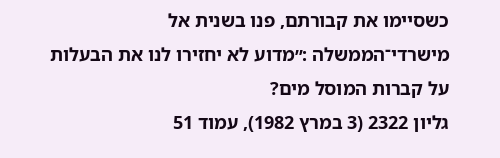כשסיימו את קבורתם, פנו בשנית אל מישרדי־הממשלה :״מדוע לא יחזירו לנו את הבעלות על קברות המוסל מים?
גליון 2322 (3 במרץ 1982), עמוד 51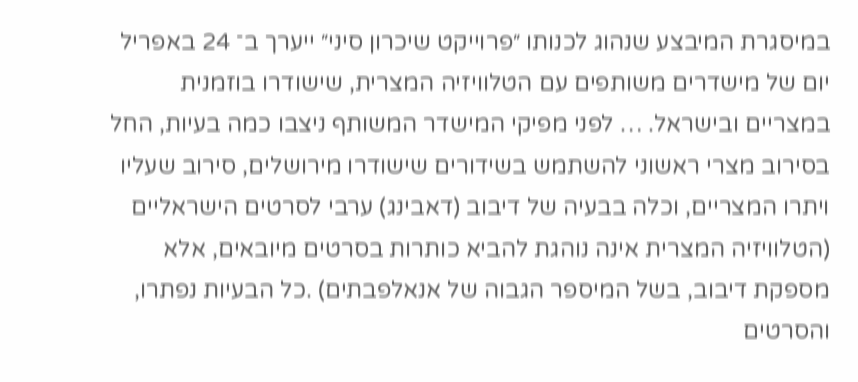במיסגרת המיבצע שנהוג לכנותו ״פרוייקט שיכרון סיני״ ייערך ב־ 24 באפריל יום של מישדרים משותפים עם הטלוויזיה המצרית, שישודרו בוזמנית במצריים ובישראל. … לפני מפיקי המישדר המשותף ניצבו כמה בעיות, החל בסירוב מצרי ראשוני להשתמש בשידורים שישודרו מירושלים, סירוב שעליו ויתרו המצריים, וכלה בבעיה של דיבוב (דאבינג) ערבי לסרטים הישראליים (הטלוויזיה המצרית אינה נוהגת להביא כותרות בסרטים מיובאים, אלא מספקת דיבוב, בשל המיספר הגבוה של אנאלפבתים) .כל הבעיות נפתרו, והסרטים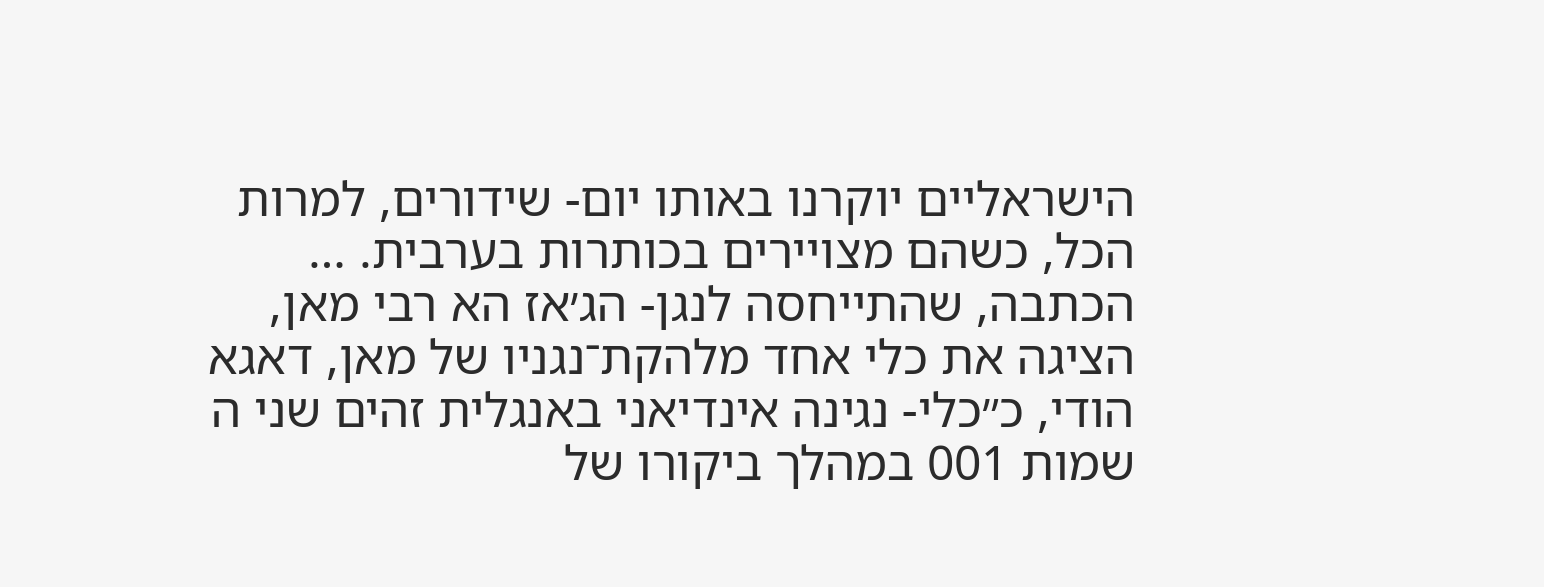הישראליים יוקרנו באותו יום- שידורים, למרות הכל, כשהם מצויירים בכותרות בערבית. … הכתבה, שהתייחסה לנגן- הג׳אז הא רבי מאן, הציגה את כלי אחד מלהקת־נגניו של מאן, דאגא הודי, כ״כלי- נגינה אינדיאני באנגלית זהים שני ה שמות 001 במהלך ביקורו של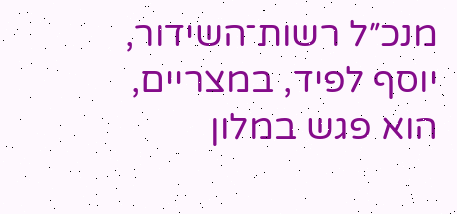מנכ״ל רשות־השידור, יוסף לפיד, במצריים, הוא פגש במלון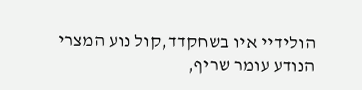הולידיי איו בשחקדד,קול נוע המצרי הנודע עומר שריף,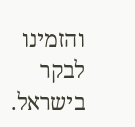והזמינו לבקר בישראל.